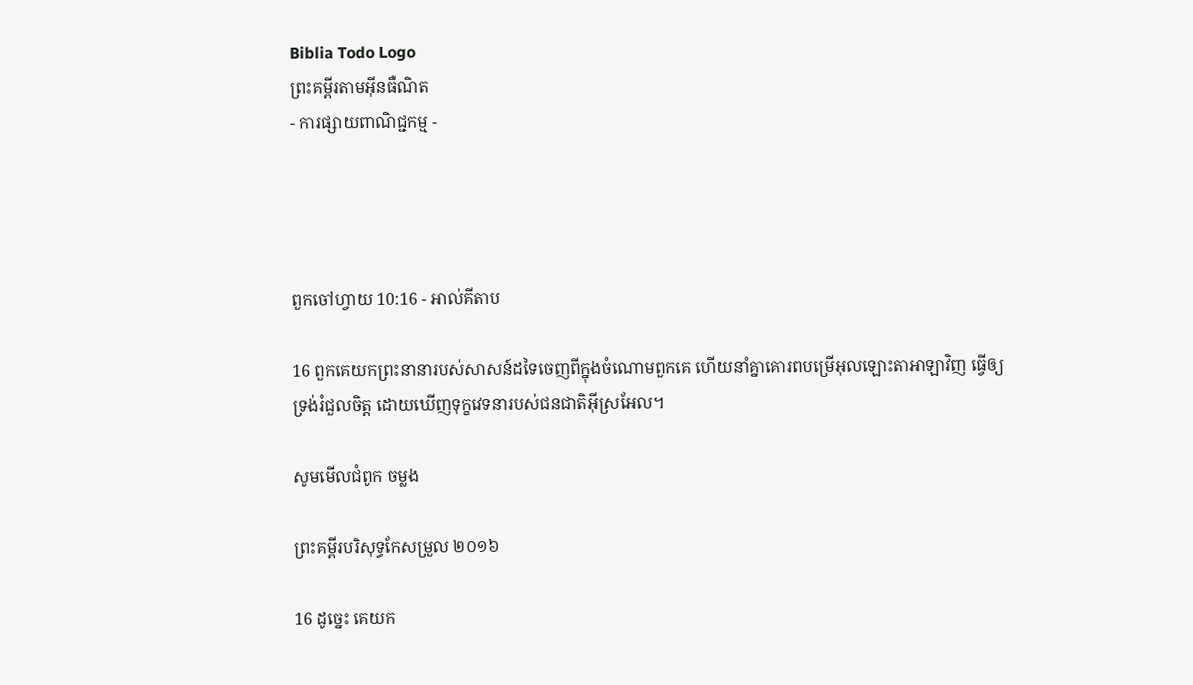Biblia Todo Logo
ព្រះគម្ពីរតាមអ៊ីនធឺណិត
- ការផ្សាយពាណិជ្ជកម្ម -




ពួកចៅ‌ហ្វាយ 10:16 - អាល់គីតាប

16 ពួកគេយកព្រះនានារបស់សាសន៍ដទៃចេញពីក្នុងចំណោមពួកគេ ហើយនាំគ្នាគោរពបម្រើអុលឡោះ‌តាអាឡាវិញ ធ្វើឲ្យទ្រង់រំជួលចិត្ត ដោយឃើញទុក្ខវេទនារបស់ជន‌ជាតិអ៊ីស្រ‌អែល។

សូមមើលជំពូក ចម្លង

ព្រះគម្ពីរបរិសុទ្ធកែសម្រួល ២០១៦

16 ដូច្នេះ គេយក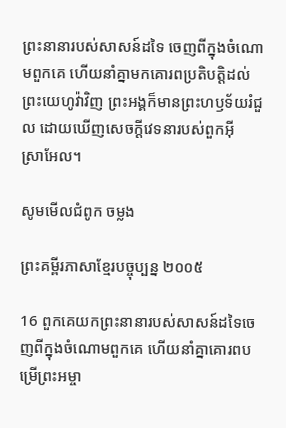ព្រះនានារបស់សាសន៍ដទៃ ចេញពីក្នុងចំណោមពួកគេ ហើយនាំគ្នាមកគោរពប្រតិ‌បត្តិដល់ព្រះ‌យេហូវ៉ាវិញ ព្រះ‌អង្គក៏មានព្រះ‌ហឫ‌ទ័យរំជួល ដោយឃើញសេចក្ដីវេទនារបស់ពួកអ៊ីស្រា‌អែល។

សូមមើលជំពូក ចម្លង

ព្រះគម្ពីរភាសាខ្មែរបច្ចុប្បន្ន ២០០៥

16 ពួកគេយកព្រះនានារបស់សាសន៍ដទៃចេញពីក្នុងចំណោមពួកគេ ហើយនាំគ្នាគោរពបម្រើព្រះ‌អម្ចា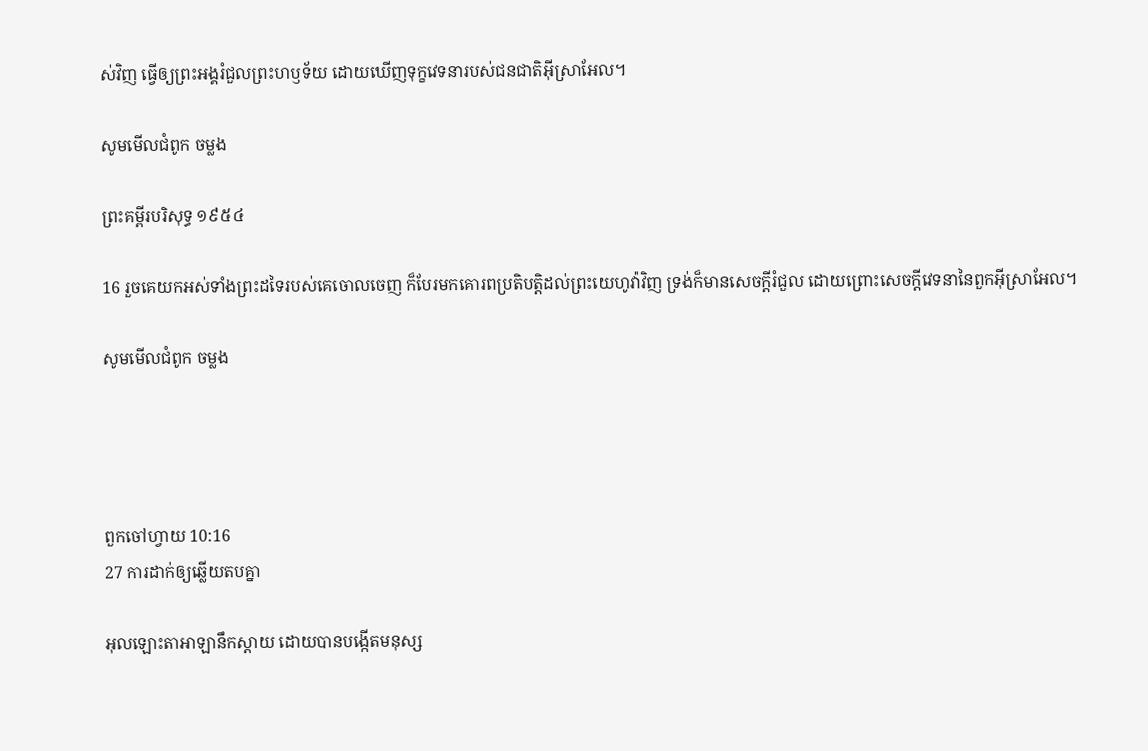ស់វិញ ធ្វើឲ្យព្រះអង្គរំជួលព្រះ‌ហឫទ័យ ដោយឃើញទុក្ខវេទនារបស់ជន‌ជាតិអ៊ីស្រា‌អែល។

សូមមើលជំពូក ចម្លង

ព្រះគម្ពីរបរិសុទ្ធ ១៩៥៤

16 រួចគេយកអស់ទាំងព្រះដទៃរបស់គេចោលចេញ ក៏បែរមកគោរពប្រតិ‌បត្តិដល់ព្រះ‌យេហូវ៉ាវិញ ទ្រង់ក៏មានសេចក្ដីរំជួល ដោយព្រោះសេចក្ដីវេទនានៃពួកអ៊ីស្រាអែល។

សូមមើលជំពូក ចម្លង




ពួកចៅ‌ហ្វាយ 10:16
27 ការដាក់ឲ្យឆ្លើយតបគ្នា

អុលឡោះ‌តាអាឡានឹកស្តាយ ដោយបានបង្កើតមនុស្ស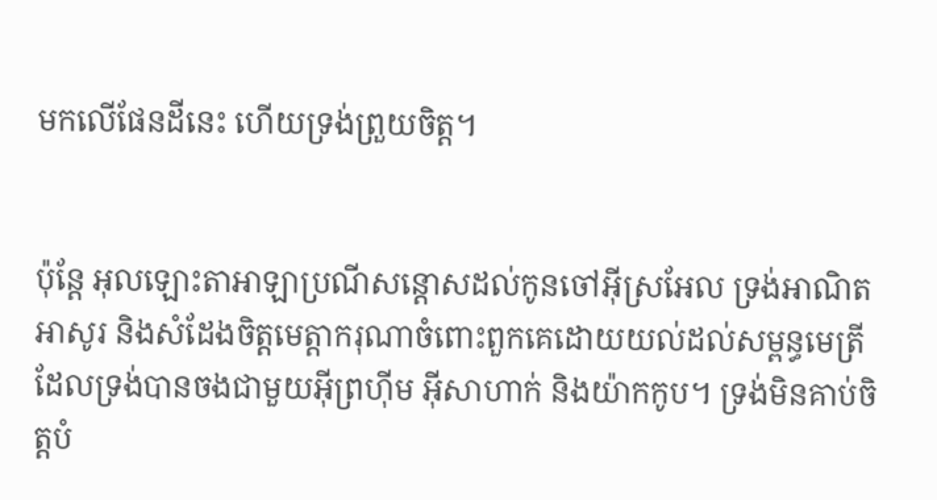មកលើផែនដីនេះ ហើយទ្រង់ព្រួយចិត្ត។


ប៉ុន្តែ អុលឡោះ‌តាអាឡាប្រណីសន្តោសដល់កូនចៅអ៊ីស្រ‌អែល ទ្រង់អាណិតអាសូរ និងសំដែងចិត្តមេត្តា‌ករុណាចំពោះពួកគេដោយយល់ដល់សម្ពន្ធ‌មេត្រី ដែលទ្រង់បានចងជាមួយអ៊ីព្រហ៊ីម អ៊ីសា‌ហាក់ និងយ៉ាកកូប។ ទ្រង់មិនគាប់ចិត្តបំ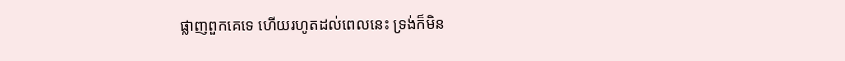ផ្លាញពួកគេទេ ហើយរហូតដល់ពេលនេះ ទ្រង់ក៏មិន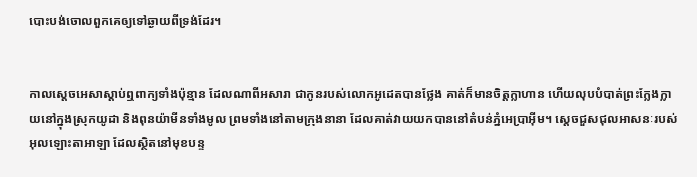បោះ‌បង់ចោលពួកគេឲ្យទៅឆ្ងាយពីទ្រង់ដែរ។


កាលស្តេចអេ‌សាស្តាប់ឮពាក្យទាំងប៉ុន្មាន ដែលណាពីអសា‌រា ជាកូនរបស់លោកអូដេតបានថ្លែង គាត់ក៏មានចិត្តក្លា‌ហាន ហើយលុបបំបាត់ព្រះក្លែង‌ក្លាយនៅក្នុងស្រុកយូដា និងពុន‌យ៉ាមីនទាំងមូល ព្រមទាំងនៅតាមក្រុងនានា ដែលគាត់វាយយកបាននៅតំបន់ភ្នំអេ‌ប្រា‌អ៊ីម។ ស្តេចជួសជុលអាសនៈរបស់អុលឡោះ‌តាអាឡា ដែលស្ថិតនៅមុខបន្ទ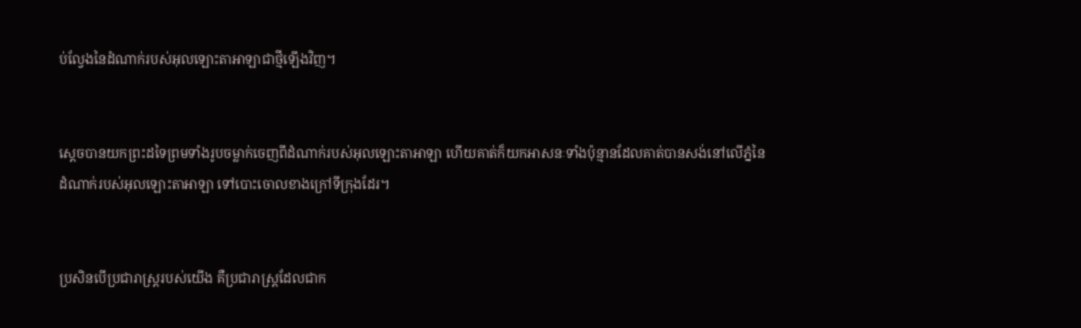ប់ល្វែងនៃដំណាក់របស់អុលឡោះ‌តាអាឡាជាថ្មីឡើងវិញ។


ស្តេចបានយកព្រះដទៃព្រមទាំងរូបចម្លាក់ចេញពីដំណាក់របស់អុលឡោះ‌តាអាឡា ហើយគាត់ក៏យកអាសនៈទាំងប៉ុន្មានដែលគាត់បានសង់នៅលើភ្នំនៃដំណាក់របស់អុលឡោះ‌តាអាឡា ទៅបោះចោលខាងក្រៅទី‌ក្រុងដែរ។


ប្រសិនបើប្រជា‌រាស្ត្ររបស់យើង គឺប្រជា‌រាស្ត្រដែលជាក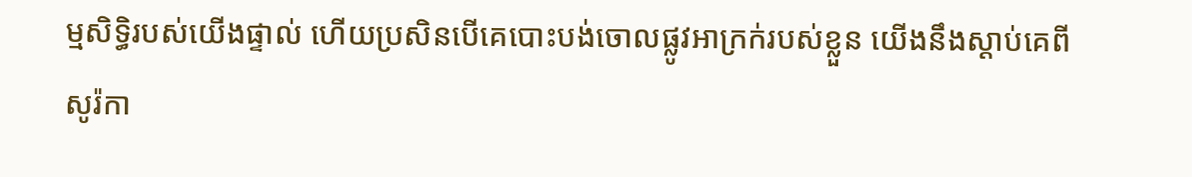ម្ម‌សិទ្ធិរបស់យើងផ្ទាល់ ហើយប្រសិនបើគេបោះបង់ចោលផ្លូវអាក្រក់របស់ខ្លួន យើងនឹងស្តាប់គេពីសូរ៉កា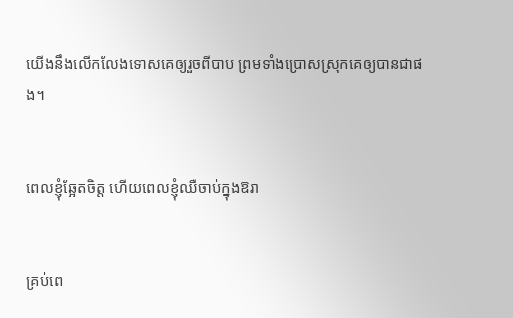យើងនឹងលើក‌លែងទោសគេឲ្យរួចពីបាប ព្រមទាំងប្រោសស្រុកគេឲ្យបានជាផង។


ពេលខ្ញុំឆ្អែតចិត្ត ហើយពេលខ្ញុំឈឺចាប់ក្នុងឱរា


គ្រប់ពេ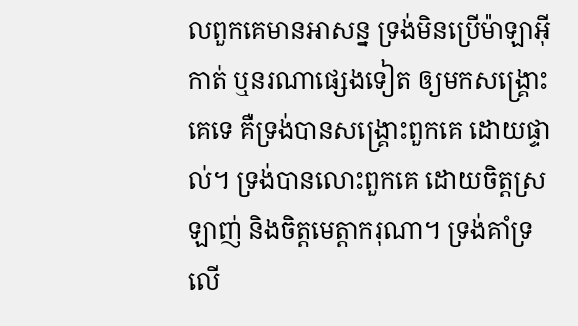លពួកគេមានអាសន្ន ទ្រង់មិនប្រើម៉ាឡា‌អ៊ីកាត់ ឬនរណាផ្សេងទៀត ឲ្យមកសង្គ្រោះគេទេ គឺទ្រង់បានសង្គ្រោះពួកគេ ដោយផ្ទាល់។ ទ្រង់បានលោះពួកគេ ដោយចិត្តស្រឡាញ់ និងចិត្តមេត្តា‌ករុណា។ ទ្រង់គាំទ្រ លើ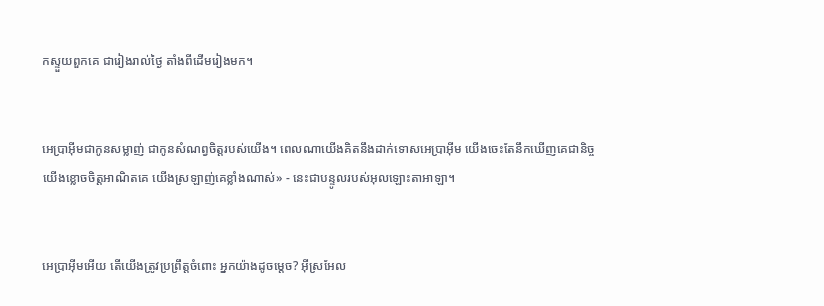កស្ទួយពួកគេ ជារៀងរាល់ថ្ងៃ តាំងពីដើមរៀងមក។


អេប្រាអ៊ីមជាកូនសម្លាញ់ ជាកូនសំណព្វចិត្តរបស់យើង។ ពេលណាយើងគិតនឹងដាក់ទោសអេប្រាអ៊ីម យើងចេះតែនឹកឃើញគេជា‌និច្ច យើងខ្លោចចិត្តអាណិតគេ យើងស្រឡាញ់គេខ្លាំងណាស់» - នេះជាបន្ទូលរបស់អុលឡោះ‌តាអាឡា។


អេប្រាអ៊ីមអើយ តើយើងត្រូវប្រព្រឹត្តចំពោះ អ្នកយ៉ាងដូចម្ដេច? អ៊ីស្រ‌អែល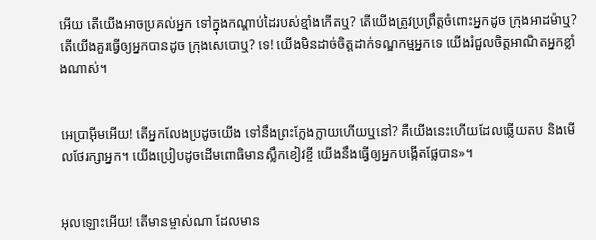អើយ តើយើងអាចប្រគល់អ្នក ទៅក្នុងកណ្ដាប់ដៃរបស់ខ្មាំងកើតឬ? តើយើងត្រូវប្រព្រឹត្តចំពោះអ្នកដូច ក្រុងអាដម៉ាឬ? តើយើងគួរធ្វើឲ្យអ្នកបានដូច ក្រុងសេបោឬ? ទេ! យើងមិនដាច់ចិត្តដាក់ទណ្ឌ‌កម្មអ្នកទេ យើងរំជួលចិត្តអាណិតអ្នកខ្លាំងណាស់។


អេប្រាអ៊ីមអើយ! តើអ្នកលែងប្រដូចយើង ទៅនឹងព្រះក្លែង‌ក្លាយហើយឬនៅ? គឺយើងនេះហើយដែលឆ្លើយតប និងមើលថែ‌រក្សាអ្នក។ យើងប្រៀបដូចដើមពោធិមានស្លឹកខៀវខ្ចី យើងនឹងធ្វើឲ្យអ្នកបង្កើតផ្លែបាន»។


អុលឡោះអើយ! តើមានម្ចាស់ណា ដែលមាន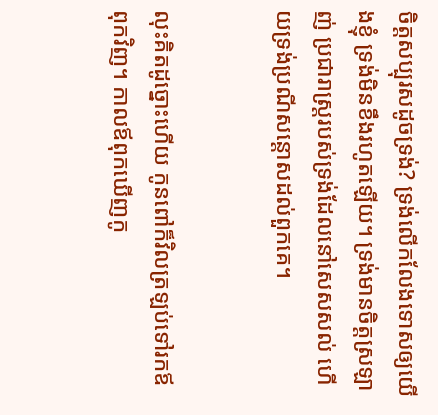ចិត្តសប្បុរសដូចទ្រង់? ទ្រង់លើក‌លែងទោសឲ្យយើងខ្ញុំ ទ្រង់មិនខឹងរហូតឡើយ។ ទ្រង់មានចិត្តស្រឡាញ់ ប្រជា‌រាស្ត្ររបស់ទ្រង់ដែលនៅសេស‌សល់ ហើយទ្រង់ប្រណី‌សន្ដោសដល់ពួកគេ។


លុះគិតដូច្នោះហើយ កូនពៅក៏វិលត្រឡប់ទៅរកឪពុកវិញ។ កាលឪពុកឃើញកូ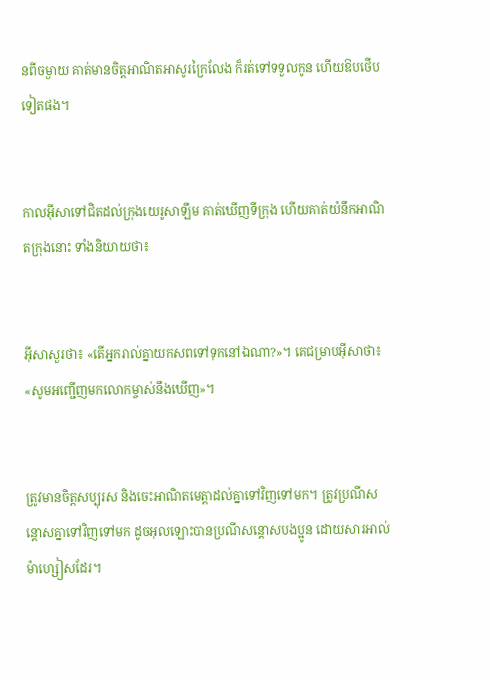នពីចម្ងាយ គាត់មានចិត្ដអាណិតអាសូរក្រៃ‌លែង ក៏រត់ទៅទទួលកូន ហើយឱបថើបទៀតផង។


កាលអ៊ីសាទៅជិតដល់ក្រុងយេរូ‌សាឡឹម គាត់ឃើញទី‌ក្រុង ហើយគាត់យំនឹកអាណិតក្រុងនោះ ទាំងនិយាយថា៖


អ៊ីសាសួរថា៖ «តើអ្នករាល់គ្នាយកសពទៅទុកនៅឯណា?»។ គេជម្រាបអ៊ីសាថា៖ «សូមអញ្ជើញមកលោកម្ចាស់នឹងឃើញ»។


ត្រូវមានចិត្ដសប្បុរស និងចេះអាណិតមេត្ដាដល់គ្នាទៅវិញទៅមក។ ត្រូវប្រណី‌សន្ដោសគ្នាទៅវិញទៅមក ដូចអុលឡោះបានប្រណី‌សន្ដោសបងប្អូន ដោយ‌សារអាល់ម៉ា‌ហ្សៀសដែរ។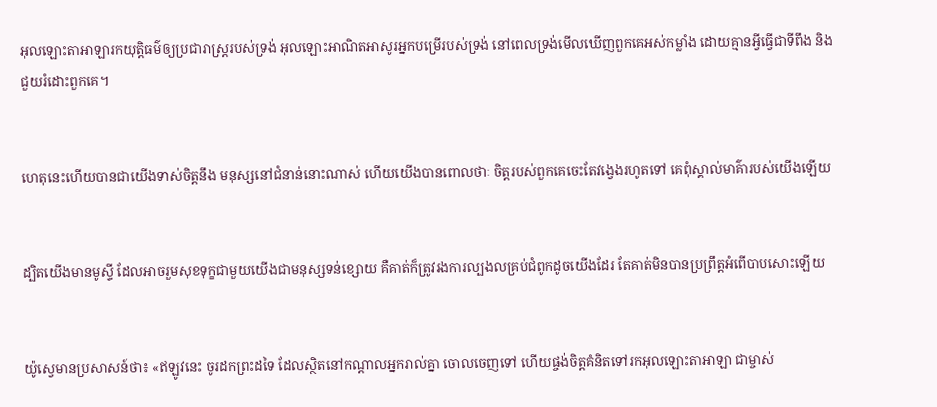អុលឡោះ‌តាអាឡារកយុត្តិធម៌ឲ្យប្រជា‌រាស្ត្ររបស់ទ្រង់ អុលឡោះអាណិតអាសូរអ្នកបម្រើរបស់ទ្រង់ នៅពេលទ្រង់មើលឃើញពួកគេអស់កម្លាំង ដោយគ្មានអ្វីធ្វើជាទីពឹង និងជួយរំដោះពួកគេ។


ហេតុនេះហើយបានជាយើងទាស់ចិត្ដនឹង មនុស្សនៅជំនាន់នោះណាស់ ហើយយើងបានពោលថាៈ ចិត្ដរបស់ពួកគេចេះតែវង្វេងរហូតទៅ គេពុំស្គាល់មាគ៌ារបស់យើងឡើយ


ដ្បិតយើងមានមូស្ទី ដែលអាចរួមសុខទុក្ខជាមួយយើងជាមនុស្សទន់ខ្សោយ គឺគាត់ក៏ត្រូវរងការល្បង‌លគ្រប់ជំពូកដូចយើងដែរ តែគាត់មិនបានប្រព្រឹត្ដអំពើបាបសោះឡើយ


យ៉ូស្វេមានប្រសាសន៍ថា៖ «ឥឡូវនេះ ចូរដកព្រះដទៃ ដែលស្ថិតនៅកណ្តាលអ្នករាល់គ្នា ចោលចេញទៅ ហើយផ្ចង់ចិត្តគំនិតទៅរកអុលឡោះ‌តាអាឡា ជាម្ចាស់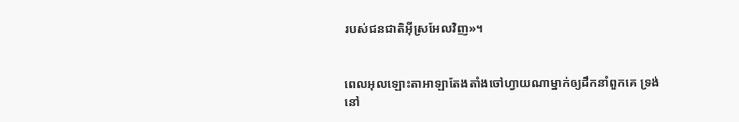របស់ជន‌ជាតិអ៊ីស្រ‌អែលវិញ»។


ពេលអុលឡោះ‌តាអាឡាតែង‌តាំងចៅហ្វាយណាម្នាក់ឲ្យដឹកនាំពួកគេ ទ្រង់នៅ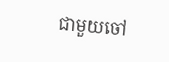ជាមួយចៅ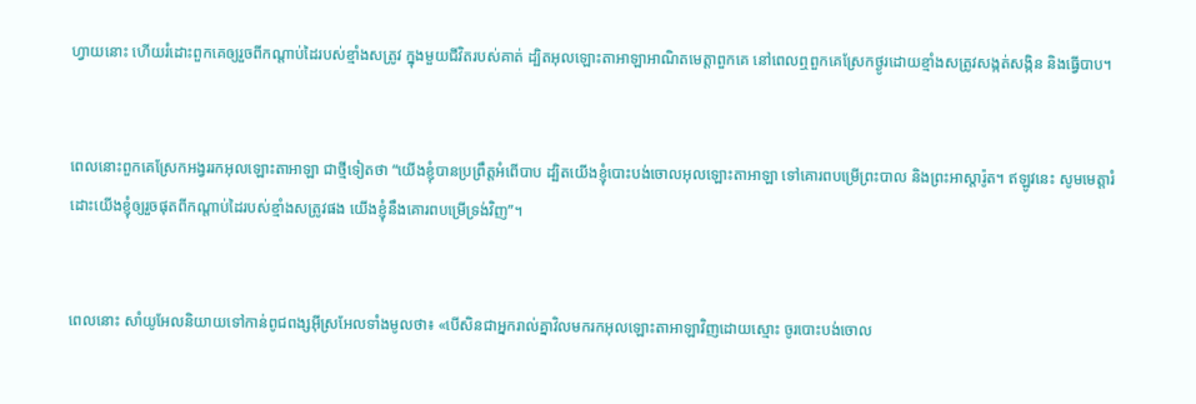ហ្វាយនោះ ហើយរំដោះពួកគេឲ្យរួចពីកណ្តាប់ដៃរបស់ខ្មាំងសត្រូវ ក្នុងមួយជីវិតរបស់គាត់ ដ្បិតអុលឡោះ‌តាអាឡាអាណិតមេត្តាពួកគេ នៅពេលឮពួកគេស្រែកថ្ងូរដោយខ្មាំងសត្រូវសង្កត់‌សង្កិន និងធ្វើបាប។


ពេលនោះពួកគេស្រែកអង្វររកអុលឡោះ‌តាអាឡា ជាថ្មីទៀតថា “យើងខ្ញុំបានប្រព្រឹត្តអំពើបាប ដ្បិតយើងខ្ញុំបោះបង់ចោលអុលឡោះ‌តាអាឡា ទៅគោរពបម្រើព្រះ‌បាល និងព្រះ‌អា‌ស្តារ៉ូត។ ឥឡូវនេះ សូមមេត្តារំដោះយើងខ្ញុំឲ្យរួចផុតពីកណ្តាប់ដៃរបស់ខ្មាំងសត្រូវផង យើងខ្ញុំនឹងគោរពបម្រើទ្រង់វិញ”។


ពេលនោះ សាំយូ‌អែលនិយាយទៅកាន់ពូជ‌ពង្សអ៊ីស្រ‌អែលទាំងមូលថា៖ «បើសិនជាអ្នករាល់គ្នាវិលមករកអុលឡោះ‌តាអាឡាវិញដោយស្មោះ ចូរបោះបង់ចោល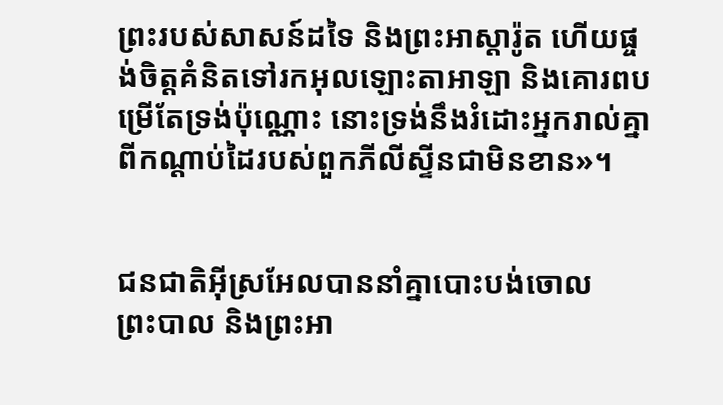ព្រះរបស់សាសន៍ដទៃ និងព្រះ‌អាស្តា‌រ៉ូត ហើយផ្ចង់ចិត្តគំនិតទៅរកអុលឡោះ‌តាអាឡា និងគោរពបម្រើតែទ្រង់ប៉ុណ្ណោះ នោះទ្រង់នឹងរំដោះអ្នករាល់គ្នាពីកណ្តាប់ដៃរបស់ពួកភីលី‌ស្ទីនជាមិនខាន»។


ជន‌ជាតិអ៊ីស្រ‌អែលបាននាំគ្នាបោះបង់ចោលព្រះ‌បាល និងព្រះ‌អា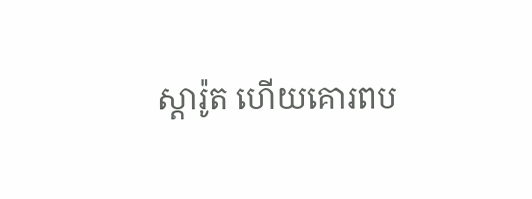ស្តា‌រ៉ូត ហើយគោរពប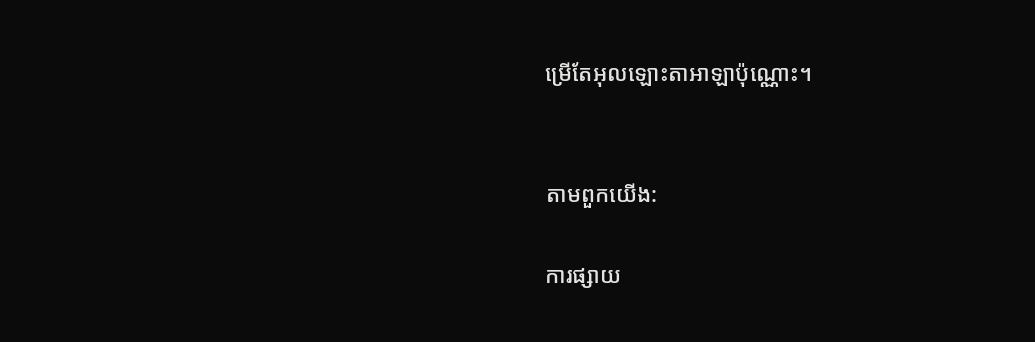ម្រើតែអុលឡោះ‌តាអាឡាប៉ុណ្ណោះ។


តាមពួកយើង:

ការផ្សាយ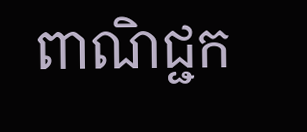ពាណិជ្ជក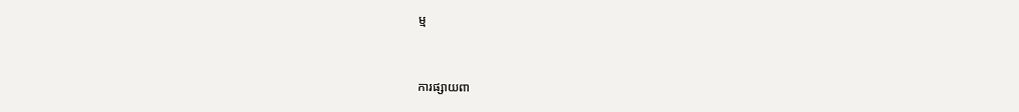ម្ម


ការផ្សាយពា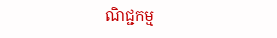ណិជ្ជកម្ម